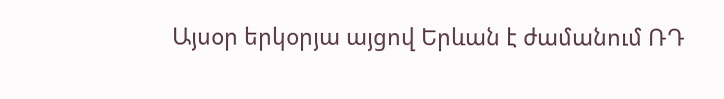Այսօր երկօրյա այցով Երևան է ժամանում ՌԴ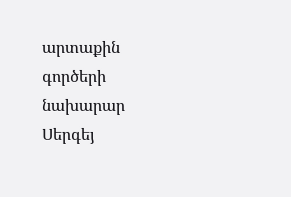արտաքին գործերի նախարար Սերգեյ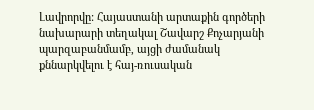Լավրորվը: Հայաստանի արտաքին գործերի նախարարի տեղակալ Շավարշ Քոչարյանի պարզաբանմամբ, այցի ժամանակ քննարկվելու է հայ-ռուսական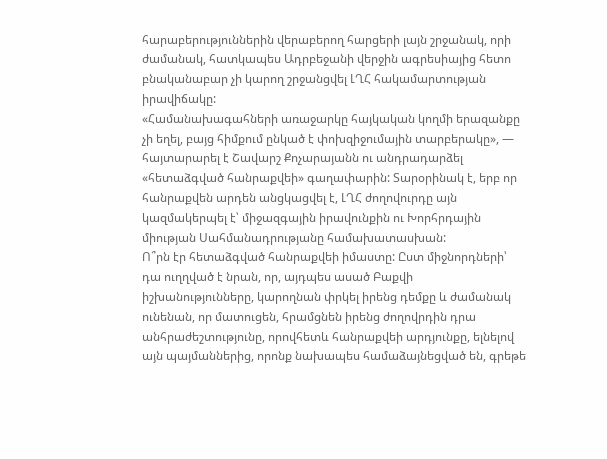հարաբերություններին վերաբերող հարցերի լայն շրջանակ, որի ժամանակ, հատկապես Ադրբեջանի վերջին ագրեսիայից հետո բնականաբար չի կարող շրջանցվել ԼՂՀ հակամարտության իրավիճակը:
«Համանախագահների առաջարկը հայկական կողմի երազանքը չի եղել, բայց հիմքում ընկած է փոխզիջումային տարբերակը», — հայտարարել է Շավարշ Քոչարայանն ու անդրադարձել «հետաձգված հանրաքվեի» գաղափարին: Տարօրինակ է, երբ որ հանրաքվեն արդեն անցկացվել է, ԼՂՀ ժողովուրդը այն կազմակերպել է՝ միջազգային իրավունքին ու Խորհրդային միության Սահմանադրությանը համախատասխան:
Ո՞րն էր հետաձգված հանրաքվեի իմաստը: Ըստ միջնորդների՝ դա ուղղված է նրան, որ, այդպես ասած Բաքվի իշխանությունները, կարողնան փրկել իրենց դեմքը և ժամանակ ունենան, որ մատուցեն, հրամցնեն իրենց ժողովրդին դրա անհրաժեշտությունը, որովհետև հանրաքվեի արդյունքը, ելնելով այն պայմաններից, որոնք նախապես համաձայնեցված են, գրեթե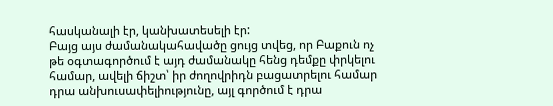հասկանալի էր, կանխատեսելի էր:
Բայց այս ժամանակահավածը ցույց տվեց, որ Բաքուն ոչ թե օգտագործում է այդ ժամանակը հենց դեմքը փրկելու համար, ավելի ճիշտ՝ իր ժողովրիդն բացատրելու համար դրա անխուսափելիությունը, այլ գործում է դրա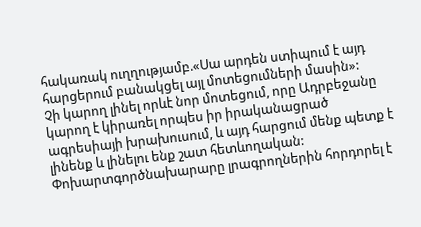հակառակ ուղղությամբ.«Սա արդեն ստիպում է այդ հարցերում բանակցել այլ մոտեցումների մասին»:
Չի կարող լինել որևէ նոր մոտեցում, որը Ադրբեջանը կարող է կիրառել որպես իր իրականացրած ագրեսիայի խրախուսում, և այդ հարցում մենք պետք է լինենք և լինելու ենք շատ հետևողական:
Փոխարտգործնախարարը լրագրողներին հորդորել է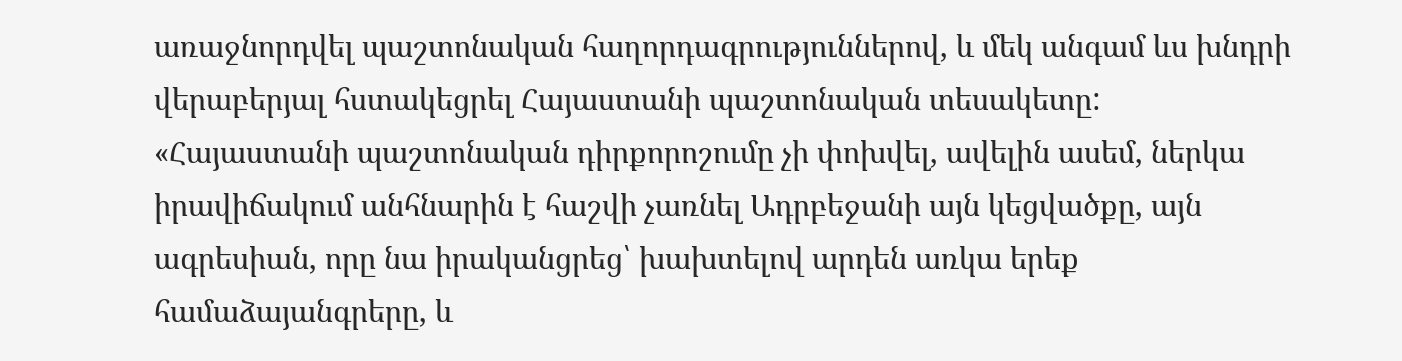առաջնորդվել պաշտոնական հաղորդագրություններով, և մեկ անգամ ևս խնդրի վերաբերյալ հստակեցրել Հայաստանի պաշտոնական տեսակետը:
«Հայաստանի պաշտոնական դիրքորոշումը չի փոխվել, ավելին ասեմ, ներկա իրավիճակում անհնարին է հաշվի չառնել Ադրբեջանի այն կեցվածքը, այն ագրեսիան, որը նա իրականցրեց՝ խախտելով արդեն առկա երեք համաձայանգրերը, և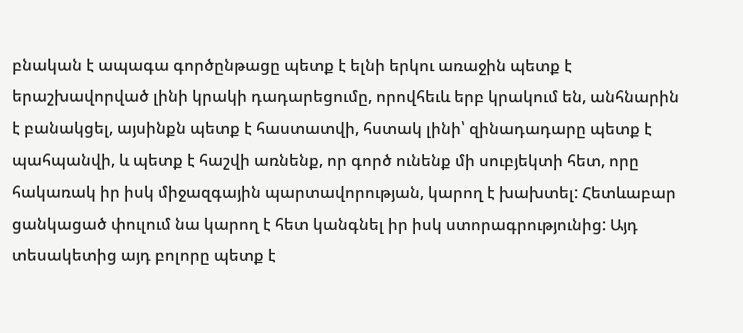բնական է ապագա գործընթացը պետք է ելնի երկու առաջին պետք է երաշխավորված լինի կրակի դադարեցումը, որովհեւև երբ կրակում են, անհնարին է բանակցել, այսինքն պետք է հաստատվի, հստակ լինի՝ զինադադարը պետք է պահպանվի, և պետք է հաշվի առնենք, որ գործ ունենք մի սուբյեկտի հետ, որը հակառակ իր իսկ միջազգային պարտավորության, կարող է խախտել: Հետևաբար ցանկացած փուլում նա կարող է հետ կանգնել իր իսկ ստորագրությունից: Այդ տեսակետից այդ բոլորը պետք է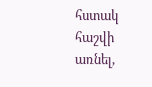հստակ հաշվի առնել,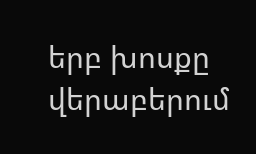երբ խոսքը վերաբերում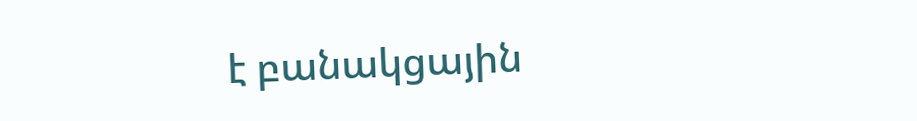է բանակցային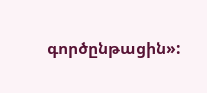գործընթացին»: